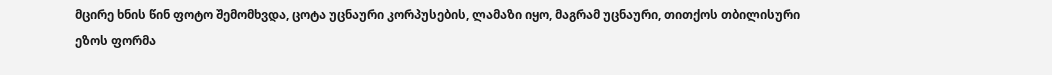მცირე ხნის წინ ფოტო შემომხვდა, ცოტა უცნაური კორპუსების, ლამაზი იყო, მაგრამ უცნაური, თითქოს თბილისური ეზოს ფორმა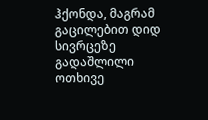ჰქონდა, მაგრამ გაცილებით დიდ სივრცეზე გადაშლილი ოთხივე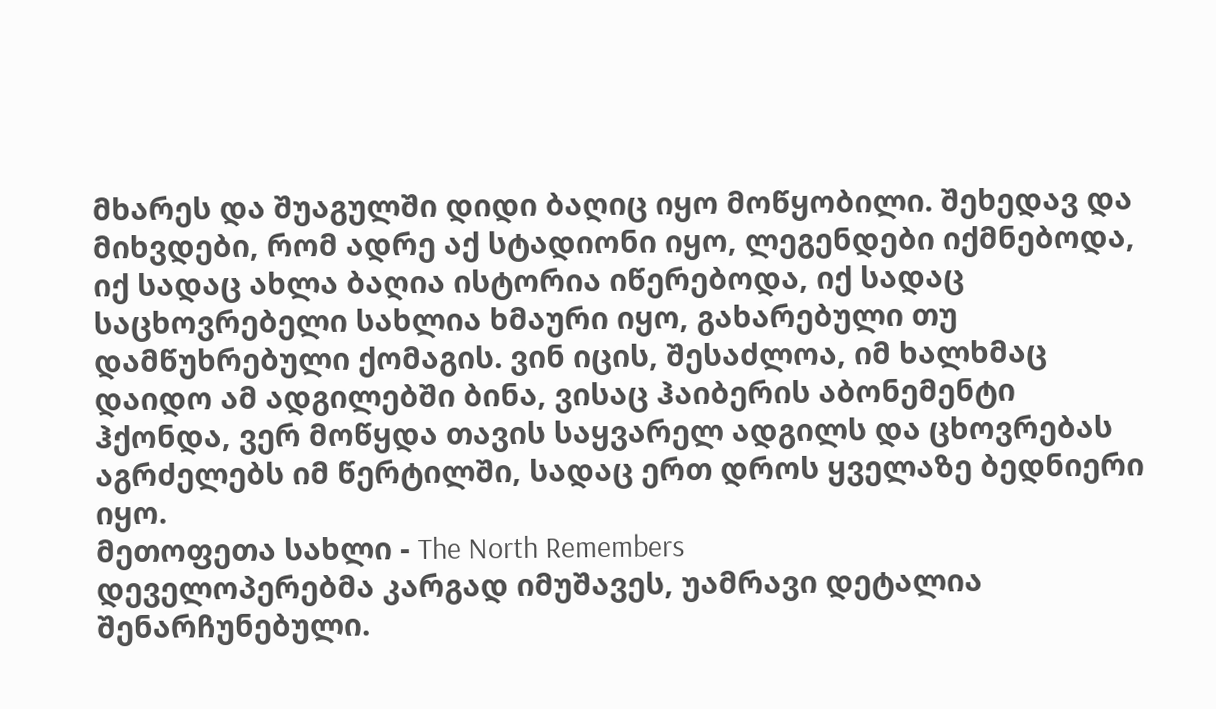მხარეს და შუაგულში დიდი ბაღიც იყო მოწყობილი. შეხედავ და მიხვდები, რომ ადრე აქ სტადიონი იყო, ლეგენდები იქმნებოდა, იქ სადაც ახლა ბაღია ისტორია იწერებოდა, იქ სადაც საცხოვრებელი სახლია ხმაური იყო, გახარებული თუ დამწუხრებული ქომაგის. ვინ იცის, შესაძლოა, იმ ხალხმაც დაიდო ამ ადგილებში ბინა, ვისაც ჰაიბერის აბონემენტი ჰქონდა, ვერ მოწყდა თავის საყვარელ ადგილს და ცხოვრებას აგრძელებს იმ წერტილში, სადაც ერთ დროს ყველაზე ბედნიერი იყო.
მეთოფეთა სახლი - The North Remembers
დეველოპერებმა კარგად იმუშავეს, უამრავი დეტალია შენარჩუნებული.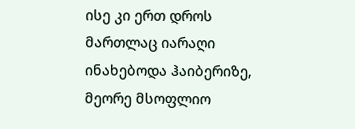ისე კი ერთ დროს მართლაც იარაღი ინახებოდა ჰაიბერიზე, მეორე მსოფლიო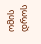ომის დროს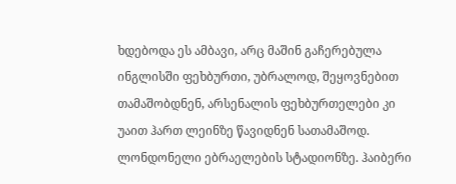ხდებოდა ეს ამბავი, არც მაშინ გაჩერებულა ინგლისში ფეხბურთი, უბრალოდ, შეყოვნებით თამაშობდნენ, არსენალის ფეხბურთელები კი უაით ჰართ ლეინზე წავიდნენ სათამაშოდ. ლონდონელი ებრაელების სტადიონზე. ჰაიბერი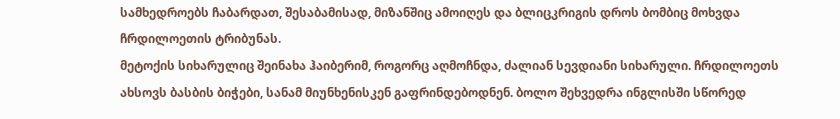სამხედროებს ჩაბარდათ, შესაბამისად, მიზანშიც ამოიღეს და ბლიცკრიგის დროს ბომბიც მოხვდა ჩრდილოეთის ტრიბუნას.
მეტოქის სიხარულიც შეინახა ჰაიბერიმ, როგორც აღმოჩნდა, ძალიან სევდიანი სიხარული. ჩრდილოეთს ახსოვს ბასბის ბიჭები, სანამ მიუნხენისკენ გაფრინდებოდნენ. ბოლო შეხვედრა ინგლისში სწორედ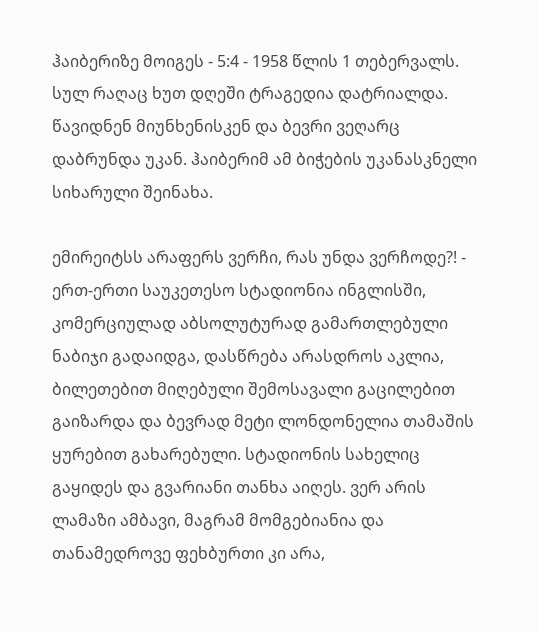ჰაიბერიზე მოიგეს - 5:4 - 1958 წლის 1 თებერვალს. სულ რაღაც ხუთ დღეში ტრაგედია დატრიალდა. წავიდნენ მიუნხენისკენ და ბევრი ვეღარც დაბრუნდა უკან. ჰაიბერიმ ამ ბიჭების უკანასკნელი სიხარული შეინახა.

ემირეიტსს არაფერს ვერჩი, რას უნდა ვერჩოდე?! - ერთ-ერთი საუკეთესო სტადიონია ინგლისში, კომერციულად აბსოლუტურად გამართლებული ნაბიჯი გადაიდგა, დასწრება არასდროს აკლია, ბილეთებით მიღებული შემოსავალი გაცილებით გაიზარდა და ბევრად მეტი ლონდონელია თამაშის ყურებით გახარებული. სტადიონის სახელიც გაყიდეს და გვარიანი თანხა აიღეს. ვერ არის ლამაზი ამბავი, მაგრამ მომგებიანია და თანამედროვე ფეხბურთი კი არა,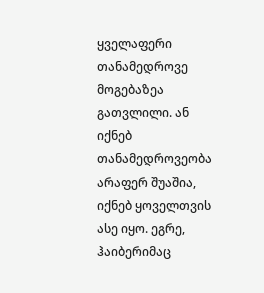ყველაფერი თანამედროვე მოგებაზეა გათვლილი. ან იქნებ თანამედროვეობა არაფერ შუაშია, იქნებ ყოველთვის ასე იყო. ეგრე, ჰაიბერიმაც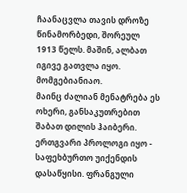ჩაანაცვლა თავის დროზე წინამორბედი, შორეულ 1913 წელს. მაშინ, ალბათ იგივე გათვლა იყო. მომგებიანიაო.
მაინც ძალიან მენატრება ეს ოხერი, განსაკუთრებით შაბათ დილის ჰაიბერი. ერთგვარი პროლოგი იყო - საფეხბურთო უიქენდის დასაწყისი. ფრანგული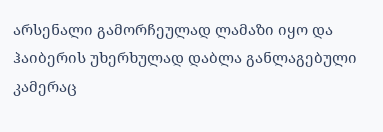არსენალი გამორჩეულად ლამაზი იყო და ჰაიბერის უხერხულად დაბლა განლაგებული კამერაც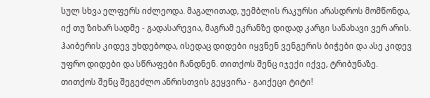სულ სხვა ელფერს იძლეოდა. მაგალითად, უემბლის რაკურსი არასდროს მომწონდა, იქ თუ ზიხარ სადმე - გადასარევია, მაგრამ ეკრანზე დიდად კარგი სანახავი ვერ არის. ჰაიბერის კიდევ უხდებოდა, ისედაც დიდები იყვნენ ვენგერის ბიჭები და ასე კიდევ უფრო დიდები და სწრაფები ჩანდნენ. თითქოს შენც იჯექი იქვე, ტრიბუნაზე. თითქოს შენც შეგეძლო ანრისთვის გეყვირა - გაიქეცი ტიტი!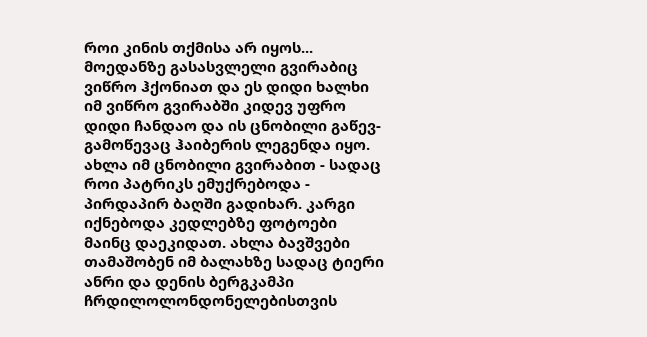როი კინის თქმისა არ იყოს... მოედანზე გასასვლელი გვირაბიც ვიწრო ჰქონიათ და ეს დიდი ხალხი იმ ვიწრო გვირაბში კიდევ უფრო დიდი ჩანდაო და ის ცნობილი გაწევ-გამოწევაც ჰაიბერის ლეგენდა იყო. ახლა იმ ცნობილი გვირაბით - სადაც როი პატრიკს ემუქრებოდა - პირდაპირ ბაღში გადიხარ. კარგი იქნებოდა კედლებზე ფოტოები მაინც დაეკიდათ. ახლა ბავშვები თამაშობენ იმ ბალახზე სადაც ტიერი ანრი და დენის ბერგკამპი ჩრდილოლონდონელებისთვის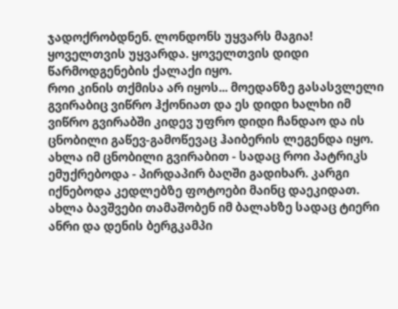ჯადოქრობდნენ. ლონდონს უყვარს მაგია! ყოველთვის უყვარდა. ყოველთვის დიდი წარმოდგენების ქალაქი იყო.
როი კინის თქმისა არ იყოს... მოედანზე გასასვლელი გვირაბიც ვიწრო ჰქონიათ და ეს დიდი ხალხი იმ ვიწრო გვირაბში კიდევ უფრო დიდი ჩანდაო და ის ცნობილი გაწევ-გამოწევაც ჰაიბერის ლეგენდა იყო. ახლა იმ ცნობილი გვირაბით - სადაც როი პატრიკს ემუქრებოდა - პირდაპირ ბაღში გადიხარ. კარგი იქნებოდა კედლებზე ფოტოები მაინც დაეკიდათ. ახლა ბავშვები თამაშობენ იმ ბალახზე სადაც ტიერი ანრი და დენის ბერგკამპი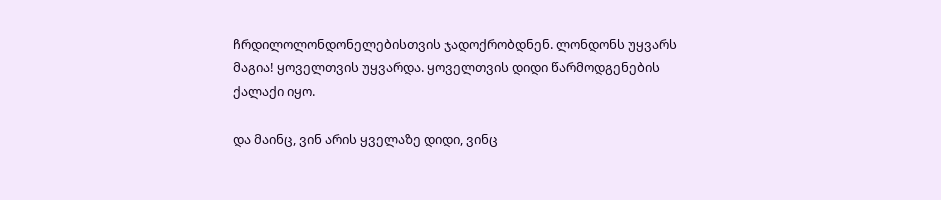ჩრდილოლონდონელებისთვის ჯადოქრობდნენ. ლონდონს უყვარს მაგია! ყოველთვის უყვარდა. ყოველთვის დიდი წარმოდგენების ქალაქი იყო.

და მაინც, ვინ არის ყველაზე დიდი, ვინც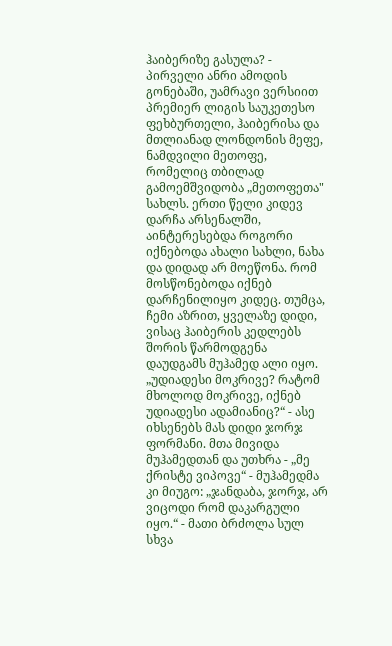ჰაიბერიზე გასულა? - პირველი ანრი ამოდის გონებაში, უამრავი ვერსიით პრემიერ ლიგის საუკეთესო ფეხბურთელი, ჰაიბერისა და მთლიანად ლონდონის მეფე, ნამდვილი მეთოფე, რომელიც თბილად გამოემშვიდობა „მეთოფეთა" სახლს. ერთი წელი კიდევ დარჩა არსენალში, აინტერესებდა როგორი იქნებოდა ახალი სახლი, ნახა და დიდად არ მოეწონა. რომ მოსწონებოდა იქნებ დარჩენილიყო კიდეც. თუმცა, ჩემი აზრით, ყველაზე დიდი, ვისაც ჰაიბერის კედლებს შორის წარმოდგენა დაუდგამს მუჰამედ ალი იყო.
„უდიადესი მოკრივე? რატომ მხოლოდ მოკრივე, იქნებ უდიადესი ადამიანიც?“ - ასე იხსენებს მას დიდი ჯორჯ ფორმანი. მთა მივიდა მუჰამედთან და უთხრა - „მე ქრისტე ვიპოვე“ - მუჰამედმა კი მიუგო: „ჯანდაბა, ჯორჯ, არ ვიცოდი რომ დაკარგული იყო.“ - მათი ბრძოლა სულ სხვა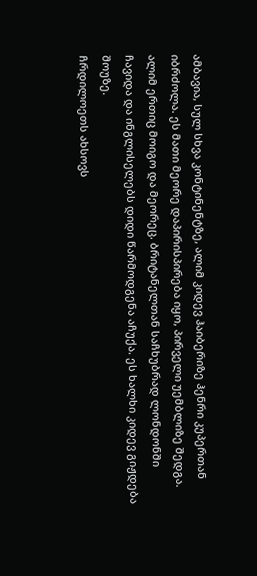ამბავია, სულ სხვა კონტინენტზე, ალიმ კიდევ ჰაიბერიზე ჰენრი კუპერთან იბრძოლა. ეს მათი მეორე დაპირისპირება იყო, პირველი უემბლიზე შედგა. ალიმ ერთიც მოიგო და მეორეც. ბრიტანელთან საჩხუბრად ლონდონში ჩავიდა და ინგლისელებს დიდი წარმოდგენა აჩუქა. ეს ხალხი კიდევ გიჟდება შოუზე.
ჩრდილოეთს ახსოვს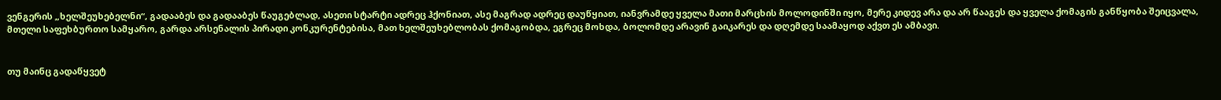ვენგერის „ხელშეუხებელნი“, გადააბეს და გადააბეს წაუგებლად, ასეთი სტარტი ადრეც ჰქონიათ, ასე მაგრად ადრეც დაუწყიათ, იანვრამდე ყველა მათი მარცხის მოლოდინში იყო, მერე კიდევ არა და არ წააგეს და ყველა ქომაგის განწყობა შეიცვალა, მთელი საფეხბურთო სამყარო, გარდა არსენალის პირადი კონკურენტებისა, მათ ხელშეუხებლობას ქომაგობდა, ეგრეც მოხდა, ბოლომდე არავინ გაიკარეს და დღემდე საამაყოდ აქვთ ეს ამბავი.


თუ მაინც გადაწყვეტ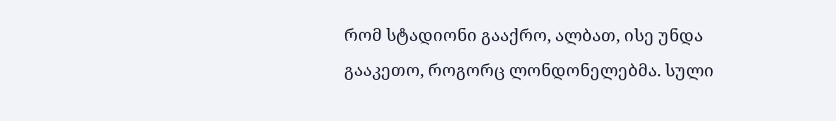რომ სტადიონი გააქრო, ალბათ, ისე უნდა გააკეთო, როგორც ლონდონელებმა. სული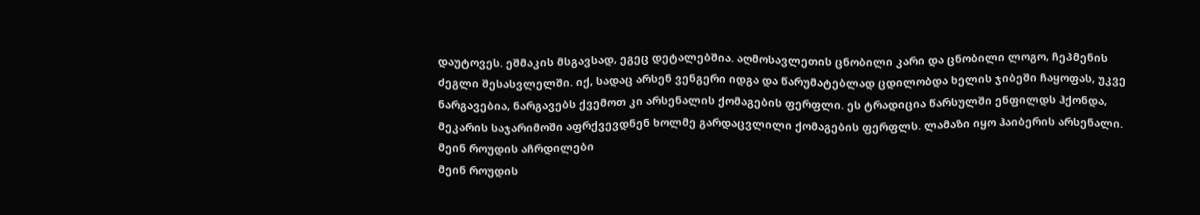დაუტოვეს. ეშმაკის მსგავსად, ეგეც დეტალებშია. აღმოსავლეთის ცნობილი კარი და ცნობილი ლოგო, ჩეპმენის ძეგლი შესასვლელში. იქ, სადაც არსენ ვენგერი იდგა და წარუმატებლად ცდილობდა ხელის ჯიბეში ჩაყოფას, უკვე ნარგავებია, ნარგავებს ქვემოთ კი არსენალის ქომაგების ფერფლი. ეს ტრადიცია წარსულში ენფილდს ჰქონდა, მეკარის საჯარიმოში აფრქვევდნენ ხოლმე გარდაცვლილი ქომაგების ფერფლს. ლამაზი იყო ჰაიბერის არსენალი.
მეინ როუდის აჩრდილები
მეინ როუდის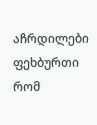აჩრდილები
ფეხბურთი რომ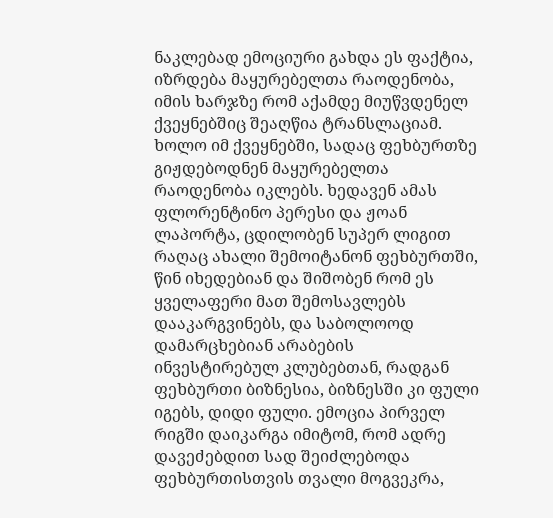ნაკლებად ემოციური გახდა ეს ფაქტია, იზრდება მაყურებელთა რაოდენობა, იმის ხარჯზე რომ აქამდე მიუწვდენელ ქვეყნებშიც შეაღწია ტრანსლაციამ. ხოლო იმ ქვეყნებში, სადაც ფეხბურთზე გიჟდებოდნენ მაყურებელთა რაოდენობა იკლებს. ხედავენ ამას ფლორენტინო პერესი და ჟოან ლაპორტა, ცდილობენ სუპერ ლიგით რაღაც ახალი შემოიტანონ ფეხბურთში, წინ იხედებიან და შიშობენ რომ ეს ყველაფერი მათ შემოსავლებს დააკარგვინებს, და საბოლოოდ დამარცხებიან არაბების ინვესტირებულ კლუბებთან, რადგან ფეხბურთი ბიზნესია, ბიზნესში კი ფული იგებს, დიდი ფული. ემოცია პირველ რიგში დაიკარგა იმიტომ, რომ ადრე დავეძებდით სად შეიძლებოდა ფეხბურთისთვის თვალი მოგვეკრა,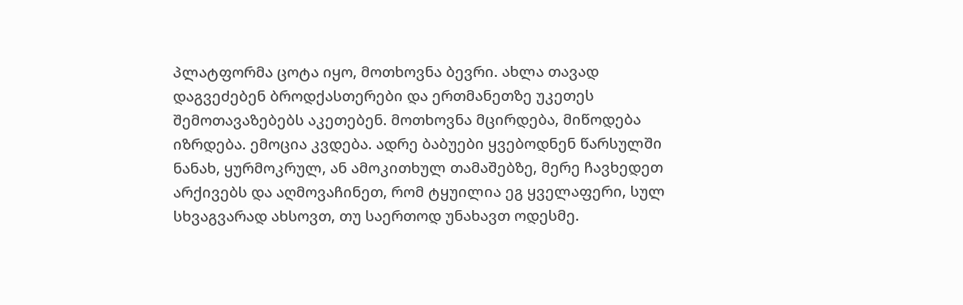პლატფორმა ცოტა იყო, მოთხოვნა ბევრი. ახლა თავად დაგვეძებენ ბროდქასთერები და ერთმანეთზე უკეთეს შემოთავაზებებს აკეთებენ. მოთხოვნა მცირდება, მიწოდება იზრდება. ემოცია კვდება. ადრე ბაბუები ყვებოდნენ წარსულში ნანახ, ყურმოკრულ, ან ამოკითხულ თამაშებზე, მერე ჩავხედეთ არქივებს და აღმოვაჩინეთ, რომ ტყუილია ეგ ყველაფერი, სულ სხვაგვარად ახსოვთ, თუ საერთოდ უნახავთ ოდესმე.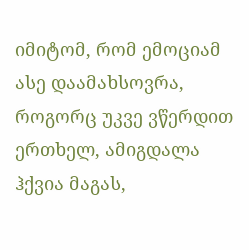იმიტომ, რომ ემოციამ ასე დაამახსოვრა, როგორც უკვე ვწერდით ერთხელ, ამიგდალა ჰქვია მაგას,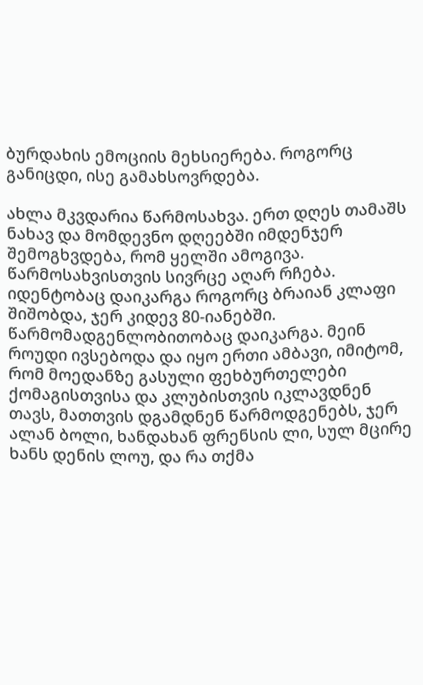ბურდახის ემოციის მეხსიერება. როგორც განიცდი, ისე გამახსოვრდება.

ახლა მკვდარია წარმოსახვა. ერთ დღეს თამაშს ნახავ და მომდევნო დღეებში იმდენჯერ შემოგხვდება, რომ ყელში ამოგივა. წარმოსახვისთვის სივრცე აღარ რჩება.
იდენტობაც დაიკარგა როგორც ბრაიან კლაფი შიშობდა, ჯერ კიდევ 80-იანებში. წარმომადგენლობითობაც დაიკარგა. მეინ როუდი ივსებოდა და იყო ერთი ამბავი, იმიტომ, რომ მოედანზე გასული ფეხბურთელები ქომაგისთვისა და კლუბისთვის იკლავდნენ თავს, მათთვის დგამდნენ წარმოდგენებს, ჯერ ალან ბოლი, ხანდახან ფრენსის ლი, სულ მცირე ხანს დენის ლოუ, და რა თქმა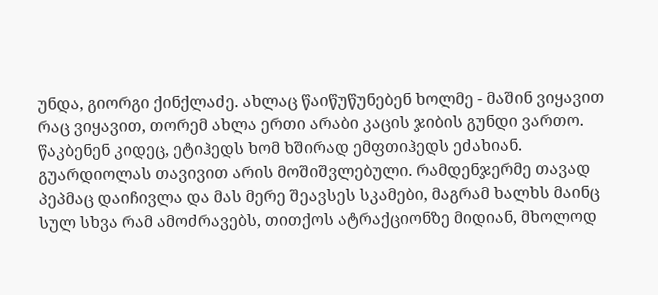უნდა, გიორგი ქინქლაძე. ახლაც წაიწუწუნებენ ხოლმე - მაშინ ვიყავით რაც ვიყავით, თორემ ახლა ერთი არაბი კაცის ჯიბის გუნდი ვართო.
წაკბენენ კიდეც, ეტიჰედს ხომ ხშირად ემფთიჰედს ეძახიან. გუარდიოლას თავივით არის მოშიშვლებული. რამდენჯერმე თავად პეპმაც დაიჩივლა და მას მერე შეავსეს სკამები, მაგრამ ხალხს მაინც სულ სხვა რამ ამოძრავებს, თითქოს ატრაქციონზე მიდიან, მხოლოდ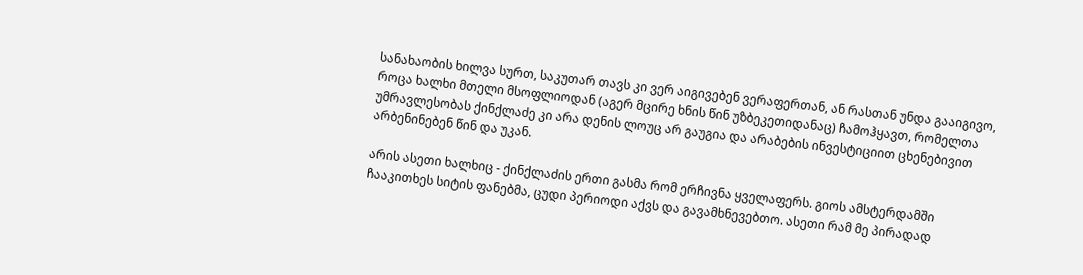სანახაობის ხილვა სურთ, საკუთარ თავს კი ვერ აიგივებენ ვერაფერთან, ან რასთან უნდა გააიგივო, როცა ხალხი მთელი მსოფლიოდან (აგერ მცირე ხნის წინ უზბეკეთიდანაც) ჩამოჰყავთ, რომელთა უმრავლესობას ქინქლაძე კი არა დენის ლოუც არ გაუგია და არაბების ინვესტიციით ცხენებივით არბენინებენ წინ და უკან.

არის ასეთი ხალხიც - ქინქლაძის ერთი გასმა რომ ერჩივნა ყველაფერს. გიოს ამსტერდამში ჩააკითხეს სიტის ფანებმა, ცუდი პერიოდი აქვს და გავამხნევებთო. ასეთი რამ მე პირადად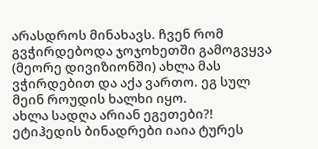არასდროს მინახავს. ჩვენ რომ გვჭირდებოდა ჯოჯოხეთში გამოგვყვა (მეორე დივიზიონში) ახლა მას ვჭირდებით და აქა ვართო. ეგ სულ მეინ როუდის ხალხი იყო.
ახლა სადღა არიან ეგეთები?! ეტიჰედის ბინადრები იაია ტურეს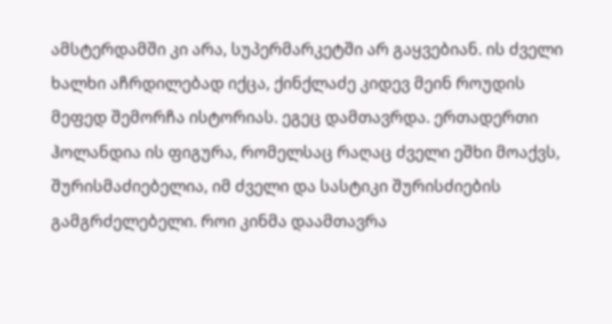ამსტერდამში კი არა, სუპერმარკეტში არ გაყვებიან. ის ძველი ხალხი აჩრდილებად იქცა, ქინქლაძე კიდევ მეინ როუდის მეფედ შემორჩა ისტორიას. ეგეც დამთავრდა. ერთადერთი ჰოლანდია ის ფიგურა, რომელსაც რაღაც ძველი ეშხი მოაქვს, შურისმაძიებელია, იმ ძველი და სასტიკი შურისძიების გამგრძელებელი. როი კინმა დაამთავრა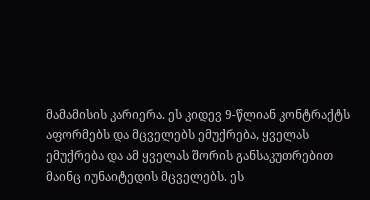მამამისის კარიერა. ეს კიდევ 9-წლიან კონტრაქტს აფორმებს და მცველებს ემუქრება, ყველას ემუქრება და ამ ყველას შორის განსაკუთრებით მაინც იუნაიტედის მცველებს. ეს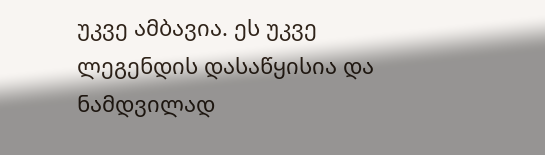უკვე ამბავია. ეს უკვე ლეგენდის დასაწყისია და ნამდვილად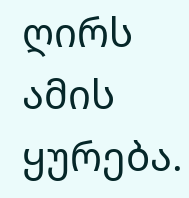ღირს ამის ყურება.